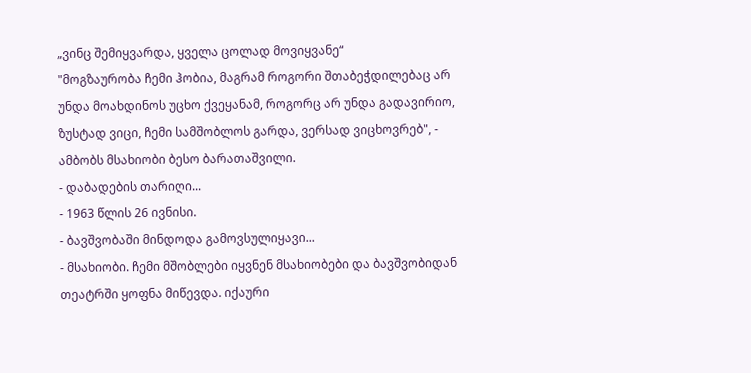„ვინც შემიყვარდა, ყველა ცოლად მოვიყვანე“
"მოგზაურობა ჩემი ჰობია, მაგრამ როგორი შთაბეჭდილებაც არ უნდა მოახდინოს უცხო ქვეყანამ, როგორც არ უნდა გადავირიო, ზუსტად ვიცი, ჩემი სამშობლოს გარდა, ვერსად ვიცხოვრებ", - ამბობს მსახიობი ბესო ბარათაშვილი.
- დაბადების თარიღი...
- 1963 წლის 26 ივნისი.
- ბავშვობაში მინდოდა გამოვსულიყავი...
- მსახიობი. ჩემი მშობლები იყვნენ მსახიობები და ბავშვობიდან თეატრში ყოფნა მიწევდა. იქაური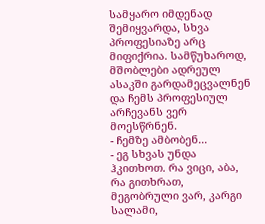სამყარო იმდენად შემიყვარდა, სხვა პროფესიაზე არც მიფიქრია. სამწუხაროდ, მშობლები ადრეულ ასაკში გარდამეცვალნენ და ჩემს პროფესიულ არჩევანს ვერ მოესწრნენ.
- ჩემზე ამბობენ...
- ეგ სხვას უნდა ჰკითხოთ. რა ვიცი, აბა, რა გითხრათ, მეგობრული ვარ, კარგი სალამი,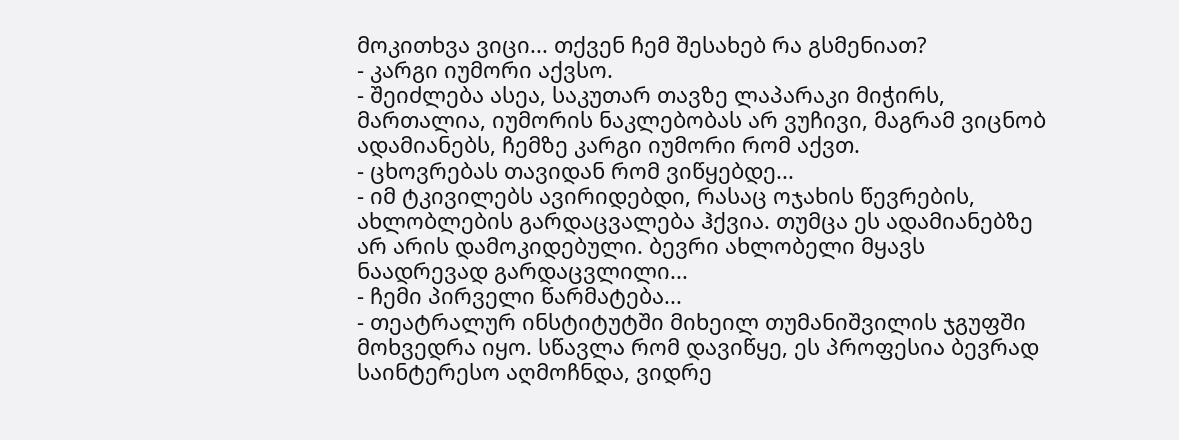მოკითხვა ვიცი... თქვენ ჩემ შესახებ რა გსმენიათ?
- კარგი იუმორი აქვსო.
- შეიძლება ასეა, საკუთარ თავზე ლაპარაკი მიჭირს, მართალია, იუმორის ნაკლებობას არ ვუჩივი, მაგრამ ვიცნობ ადამიანებს, ჩემზე კარგი იუმორი რომ აქვთ.
- ცხოვრებას თავიდან რომ ვიწყებდე...
- იმ ტკივილებს ავირიდებდი, რასაც ოჯახის წევრების, ახლობლების გარდაცვალება ჰქვია. თუმცა ეს ადამიანებზე არ არის დამოკიდებული. ბევრი ახლობელი მყავს ნაადრევად გარდაცვლილი...
- ჩემი პირველი წარმატება...
- თეატრალურ ინსტიტუტში მიხეილ თუმანიშვილის ჯგუფში მოხვედრა იყო. სწავლა რომ დავიწყე, ეს პროფესია ბევრად საინტერესო აღმოჩნდა, ვიდრე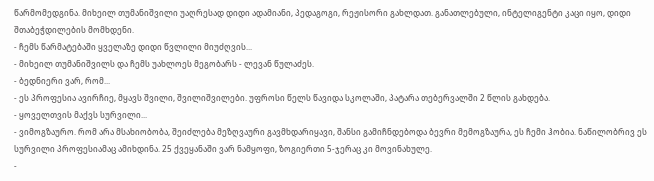წარმომედგინა. მიხეილ თუმანიშვილი უაღრესად დიდი ადამიანი, პედაგოგი, რეჟისორი გახლდათ. განათლებული, ინტელიგენტი კაცი იყო, დიდი შთაბეჭდილების მომხდენი.
- ჩემს წარმატებაში ყველაზე დიდი წვლილი მიუძღვის...
- მიხეილ თუმანიშვილს და ჩემს უახლოეს მეგობარს - ლევან წულაძეს.
- ბედნიერი ვარ, რომ...
- ეს პროფესია ავირჩიე, მყავს შვილი, შვილიშვილები. უფროსი წელს წავიდა სკოლაში, პატარა თებერვალში 2 წლის გახდება.
- ყოველთვის მაქვს სურვილი...
- ვიმოგზაურო. რომ არა მსახიობობა, შეიძლება მეზღვაური გავმხდარიყავი, შანსი გამიჩნდებოდა ბევრი მემოგზაურა, ეს ჩემი ჰობია. ნაწილობრივ ეს სურვილი პროფესიამაც ამიხდინა. 25 ქვეყანაში ვარ ნამყოფი, ზოგიერთი 5-ჯერაც კი მოვინახულე.
-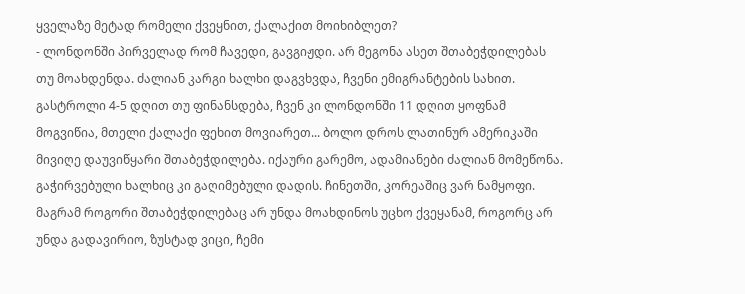ყველაზე მეტად რომელი ქვეყნით, ქალაქით მოიხიბლეთ?
- ლონდონში პირველად რომ ჩავედი, გავგიჟდი. არ მეგონა ასეთ შთაბეჭდილებას თუ მოახდენდა. ძალიან კარგი ხალხი დაგვხვდა, ჩვენი ემიგრანტების სახით. გასტროლი 4-5 დღით თუ ფინანსდება, ჩვენ კი ლონდონში 11 დღით ყოფნამ მოგვიწია, მთელი ქალაქი ფეხით მოვიარეთ... ბოლო დროს ლათინურ ამერიკაში მივიღე დაუვიწყარი შთაბეჭდილება. იქაური გარემო, ადამიანები ძალიან მომეწონა. გაჭირვებული ხალხიც კი გაღიმებული დადის. ჩინეთში, კორეაშიც ვარ ნამყოფი. მაგრამ როგორი შთაბეჭდილებაც არ უნდა მოახდინოს უცხო ქვეყანამ, როგორც არ უნდა გადავირიო, ზუსტად ვიცი, ჩემი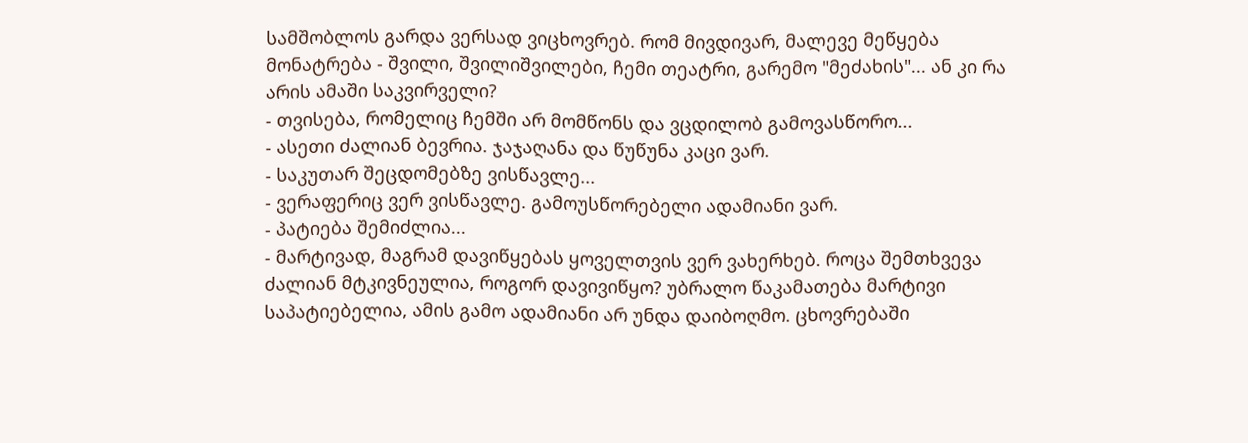სამშობლოს გარდა ვერსად ვიცხოვრებ. რომ მივდივარ, მალევე მეწყება მონატრება - შვილი, შვილიშვილები, ჩემი თეატრი, გარემო "მეძახის"... ან კი რა არის ამაში საკვირველი?
- თვისება, რომელიც ჩემში არ მომწონს და ვცდილობ გამოვასწორო...
- ასეთი ძალიან ბევრია. ჯაჯაღანა და წუწუნა კაცი ვარ.
- საკუთარ შეცდომებზე ვისწავლე...
- ვერაფერიც ვერ ვისწავლე. გამოუსწორებელი ადამიანი ვარ.
- პატიება შემიძლია...
- მარტივად, მაგრამ დავიწყებას ყოველთვის ვერ ვახერხებ. როცა შემთხვევა ძალიან მტკივნეულია, როგორ დავივიწყო? უბრალო წაკამათება მარტივი საპატიებელია, ამის გამო ადამიანი არ უნდა დაიბოღმო. ცხოვრებაში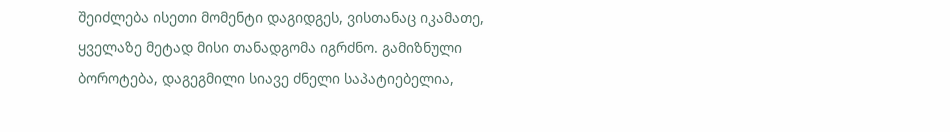შეიძლება ისეთი მომენტი დაგიდგეს, ვისთანაც იკამათე, ყველაზე მეტად მისი თანადგომა იგრძნო. გამიზნული ბოროტება, დაგეგმილი სიავე ძნელი საპატიებელია,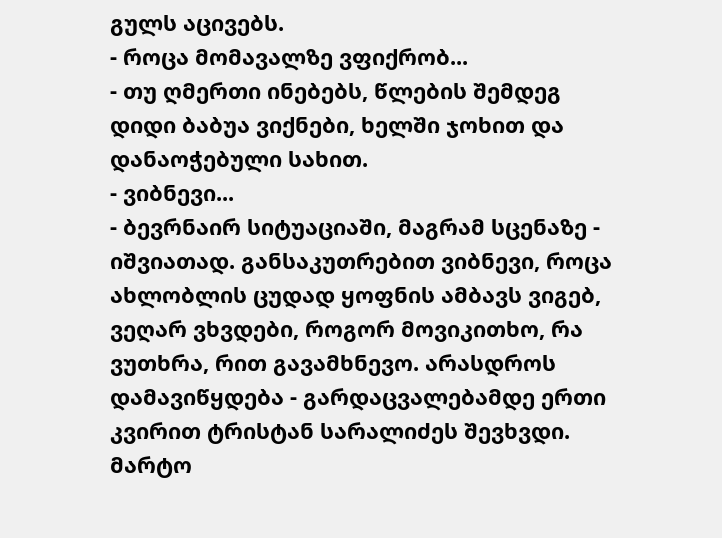გულს აცივებს.
- როცა მომავალზე ვფიქრობ...
- თუ ღმერთი ინებებს, წლების შემდეგ დიდი ბაბუა ვიქნები, ხელში ჯოხით და დანაოჭებული სახით.
- ვიბნევი...
- ბევრნაირ სიტუაციაში, მაგრამ სცენაზე - იშვიათად. განსაკუთრებით ვიბნევი, როცა ახლობლის ცუდად ყოფნის ამბავს ვიგებ, ვეღარ ვხვდები, როგორ მოვიკითხო, რა ვუთხრა, რით გავამხნევო. არასდროს დამავიწყდება - გარდაცვალებამდე ერთი კვირით ტრისტან სარალიძეს შევხვდი. მარტო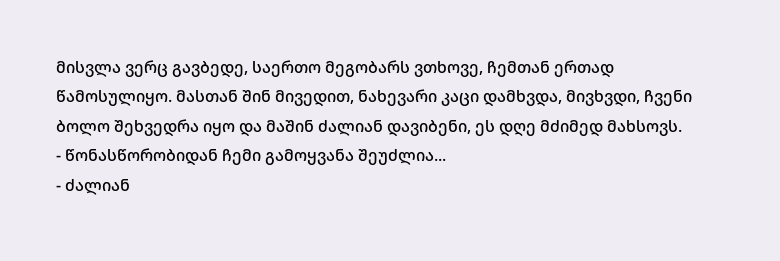მისვლა ვერც გავბედე, საერთო მეგობარს ვთხოვე, ჩემთან ერთად წამოსულიყო. მასთან შინ მივედით, ნახევარი კაცი დამხვდა, მივხვდი, ჩვენი ბოლო შეხვედრა იყო და მაშინ ძალიან დავიბენი, ეს დღე მძიმედ მახსოვს.
- წონასწორობიდან ჩემი გამოყვანა შეუძლია...
- ძალიან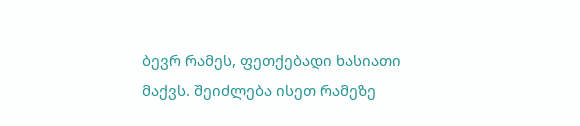ბევრ რამეს, ფეთქებადი ხასიათი მაქვს. შეიძლება ისეთ რამეზე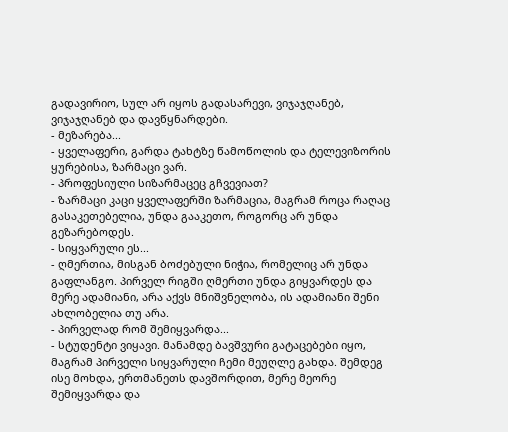გადავირიო, სულ არ იყოს გადასარევი, ვიჯაჯღანებ, ვიჯაჯღანებ და დავწყნარდები.
- მეზარება...
- ყველაფერი, გარდა ტახტზე წამოწოლის და ტელევიზორის ყურებისა, ზარმაცი ვარ.
- პროფესიული სიზარმაცეც გჩვევიათ?
- ზარმაცი კაცი ყველაფერში ზარმაცია, მაგრამ როცა რაღაც გასაკეთებელია, უნდა გააკეთო, როგორც არ უნდა გეზარებოდეს.
- სიყვარული ეს...
- ღმერთია, მისგან ბოძებული ნიჭია, რომელიც არ უნდა გაფლანგო. პირველ რიგში ღმერთი უნდა გიყვარდეს და მერე ადამიანი, არა აქვს მნიშვნელობა, ის ადამიანი შენი ახლობელია თუ არა.
- პირველად რომ შემიყვარდა...
- სტუდენტი ვიყავი. მანამდე ბავშვური გატაცებები იყო, მაგრამ პირველი სიყვარული ჩემი მეუღლე გახდა. შემდეგ ისე მოხდა, ერთმანეთს დავშორდით, მერე მეორე შემიყვარდა და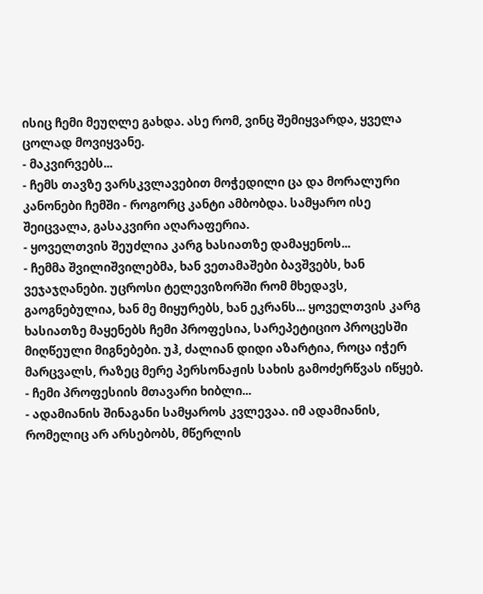ისიც ჩემი მეუღლე გახდა. ასე რომ, ვინც შემიყვარდა, ყველა ცოლად მოვიყვანე.
- მაკვირვებს...
- ჩემს თავზე ვარსკვლავებით მოჭედილი ცა და მორალური კანონები ჩემში - როგორც კანტი ამბობდა. სამყარო ისე შეიცვალა, გასაკვირი აღარაფერია.
- ყოველთვის შეუძლია კარგ ხასიათზე დამაყენოს...
- ჩემმა შვილიშვილებმა, ხან ვეთამაშები ბავშვებს, ხან ვეჯაჯღანები. უცროსი ტელევიზორში რომ მხედავს, გაოგნებულია, ხან მე მიყურებს, ხან ეკრანს... ყოველთვის კარგ ხასიათზე მაყენებს ჩემი პროფესია, სარეპეტიციო პროცესში მიღწეული მიგნებები. უჰ, ძალიან დიდი აზარტია, როცა იჭერ მარცვალს, რაზეც მერე პერსონაჟის სახის გამოძერწვას იწყებ.
- ჩემი პროფესიის მთავარი ხიბლი...
- ადამიანის შინაგანი სამყაროს კვლევაა. იმ ადამიანის, რომელიც არ არსებობს, მწერლის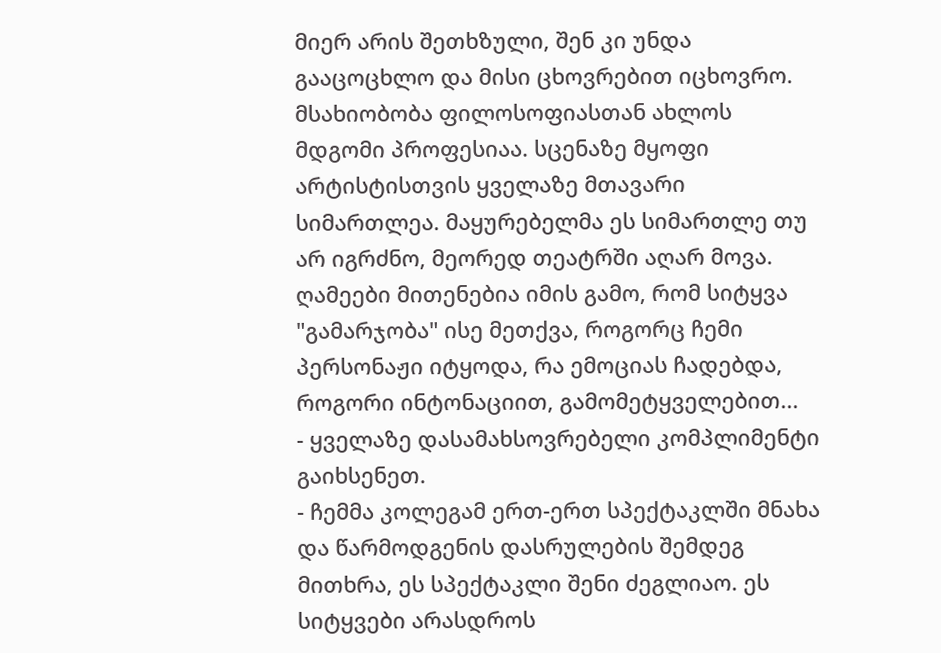მიერ არის შეთხზული, შენ კი უნდა გააცოცხლო და მისი ცხოვრებით იცხოვრო. მსახიობობა ფილოსოფიასთან ახლოს მდგომი პროფესიაა. სცენაზე მყოფი არტისტისთვის ყველაზე მთავარი სიმართლეა. მაყურებელმა ეს სიმართლე თუ არ იგრძნო, მეორედ თეატრში აღარ მოვა. ღამეები მითენებია იმის გამო, რომ სიტყვა "გამარჯობა" ისე მეთქვა, როგორც ჩემი პერსონაჟი იტყოდა, რა ემოციას ჩადებდა, როგორი ინტონაციით, გამომეტყველებით...
- ყველაზე დასამახსოვრებელი კომპლიმენტი გაიხსენეთ.
- ჩემმა კოლეგამ ერთ-ერთ სპექტაკლში მნახა და წარმოდგენის დასრულების შემდეგ მითხრა, ეს სპექტაკლი შენი ძეგლიაო. ეს სიტყვები არასდროს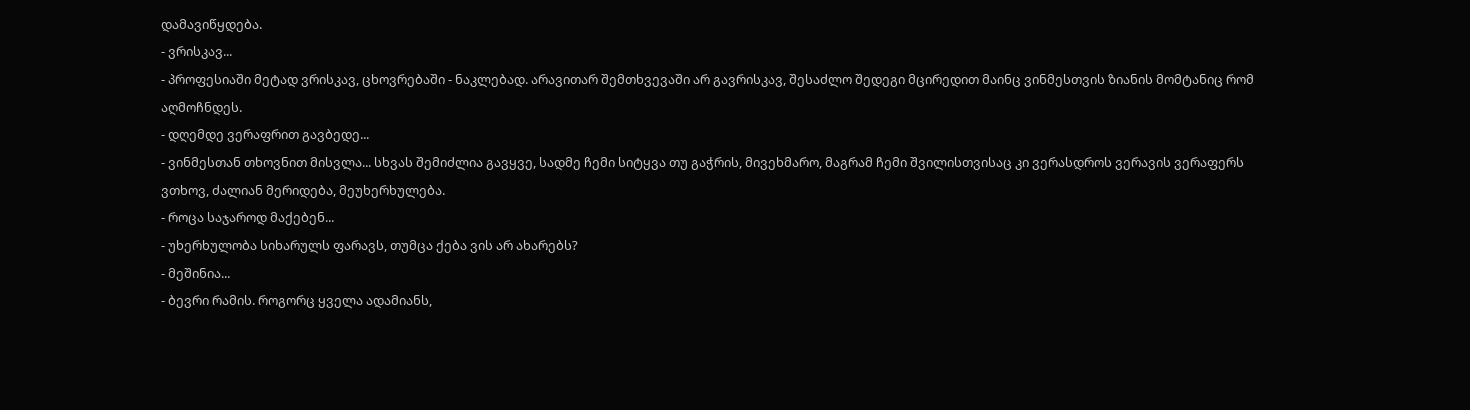დამავიწყდება.
- ვრისკავ...
- პროფესიაში მეტად ვრისკავ, ცხოვრებაში - ნაკლებად. არავითარ შემთხვევაში არ გავრისკავ, შესაძლო შედეგი მცირედით მაინც ვინმესთვის ზიანის მომტანიც რომ აღმოჩნდეს.
- დღემდე ვერაფრით გავბედე...
- ვინმესთან თხოვნით მისვლა... სხვას შემიძლია გავყვე, სადმე ჩემი სიტყვა თუ გაჭრის, მივეხმარო, მაგრამ ჩემი შვილისთვისაც კი ვერასდროს ვერავის ვერაფერს ვთხოვ, ძალიან მერიდება, მეუხერხულება.
- როცა საჯაროდ მაქებენ...
- უხერხულობა სიხარულს ფარავს, თუმცა ქება ვის არ ახარებს?
- მეშინია...
- ბევრი რამის. როგორც ყველა ადამიანს,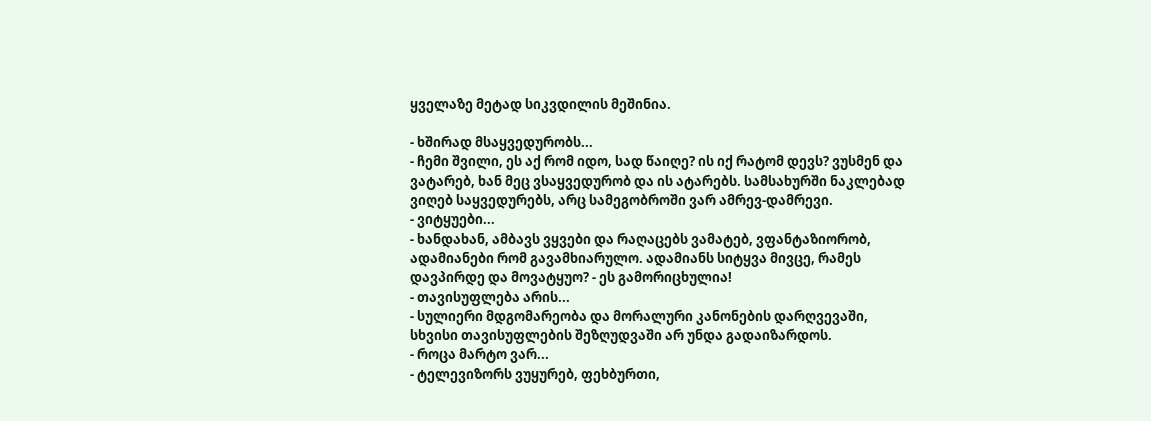ყველაზე მეტად სიკვდილის მეშინია.

- ხშირად მსაყვედურობს...
- ჩემი შვილი, ეს აქ რომ იდო, სად წაიღე? ის იქ რატომ დევს? ვუსმენ და ვატარებ, ხან მეც ვსაყვედურობ და ის ატარებს. სამსახურში ნაკლებად ვიღებ საყვედურებს, არც სამეგობროში ვარ ამრევ-დამრევი.
- ვიტყუები...
- ხანდახან, ამბავს ვყვები და რაღაცებს ვამატებ, ვფანტაზიორობ, ადამიანები რომ გავამხიარულო. ადამიანს სიტყვა მივცე, რამეს დავპირდე და მოვატყუო? - ეს გამორიცხულია!
- თავისუფლება არის...
- სულიერი მდგომარეობა და მორალური კანონების დარღვევაში, სხვისი თავისუფლების შეზღუდვაში არ უნდა გადაიზარდოს.
- როცა მარტო ვარ...
- ტელევიზორს ვუყურებ, ფეხბურთი,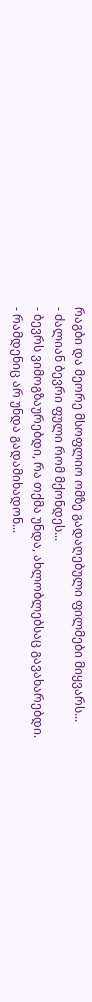რაგბი და მეორე მსოფლიო ომზე გადაღებული ფილმები მიყვარს...
- ძალიან ბევრი ფული რომ მქონდეს...
- ბევრს ვიმოგზაურებდი, რა თქმა უნდა, ახლობლებსაც გავახარებდი.
- რამდენიც არ უნდა გადამიხადონ...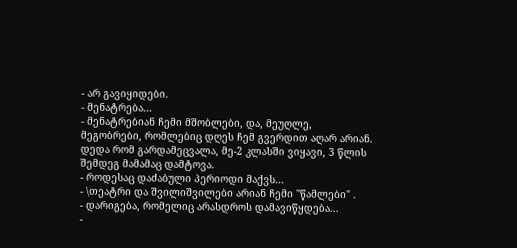- არ გავიყიდები.
- მენატრება...
- მენატრებიან ჩემი მშობლები, და, მეუღლე, მეგობრები, რომლებიც დღეს ჩემ გვერდით აღარ არიან. დედა რომ გარდამეცვალა, მე-2 კლასში ვიყავი, 3 წლის შემდეგ მამამაც დამტოვა.
- როდესაც დაძაბული პერიოდი მაქვს...
- \თეატრი და შვილიშვილები არიან ჩემი "წამლები" .
- დარიგება, რომელიც არასდროს დამავიწყდება...
-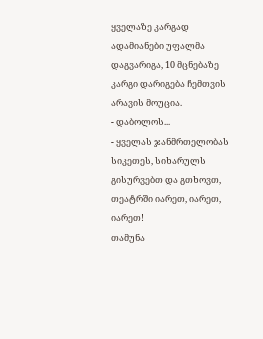ყველაზე კარგად ადამიანები უფალმა დაგვარიგა, 10 მცნებაზე კარგი დარიგება ჩემთვის არავის მოუცია.
- დაბოლოს...
- ყველას ჯანმრთელობას სიკეთეს, სიხარულს გისურვებთ და გთხოვთ, თეატრში იარეთ, იარეთ, იარეთ!
თამუნა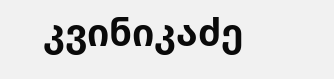კვინიკაძე